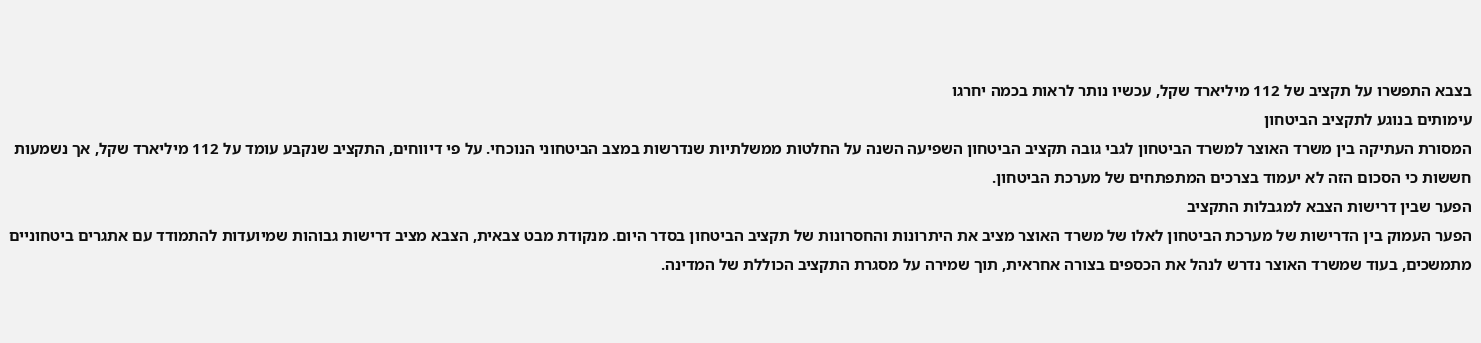בצבא התפשרו על תקציב של 112 מיליארד שקל, עכשיו נותר לראות בכמה יחרגו
עימותים בנוגע לתקציב הביטחון
המסורת העתיקה בין משרד האוצר למשרד הביטחון לגבי גובה תקציב הביטחון השפיעה השנה על החלטות ממשלתיות שנדרשות במצב הביטחוני הנוכחי. על פי דיווחים, התקציב שנקבע עומד על 112 מיליארד שקל, אך נשמעות חששות כי הסכום הזה לא יעמוד בצרכים המתפתחים של מערכת הביטחון.
הפער שבין דרישות הצבא למגבלות התקציב
הפער העמוק בין הדרישות של מערכת הביטחון לאלו של משרד האוצר מציב את היתרונות והחסרונות של תקציב הביטחון בסדר היום. מנקודת מבט צבאית, הצבא מציב דרישות גבוהות שמיועדות להתמודד עם אתגרים ביטחוניים מתמשכים, בעוד שמשרד האוצר נדרש לנהל את הכספים בצורה אחראית, תוך שמירה על מסגרת התקציב הכוללת של המדינה.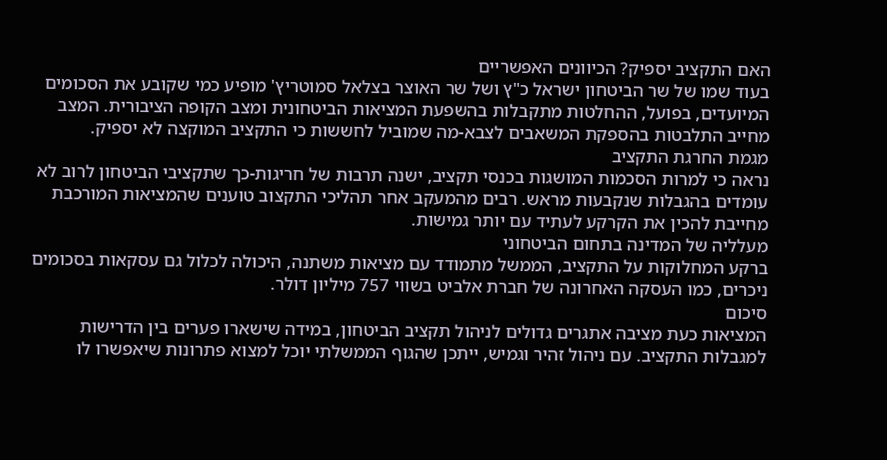האם התקציב יספיק? הכיוונים האפשריים
בעוד שמו של שר הביטחון ישראל כ"ץ ושל שר האוצר בצלאל סמוטריץ' מופיע כמי שקובע את הסכומים המיועדים, בפועל, ההחלטות מתקבלות בהשפעת המציאות הביטחונית ומצב הקופה הציבורית. המצב מחייב התלבטות בהספקת המשאבים לצבא-מה שמוביל לחששות כי התקציב המוקצה לא יספיק.
מגמת החרגת התקציב
נראה כי למרות הסכמות המושגות בכנסי תקציב, ישנה תרבות של חריגות-כך שתקציבי הביטחון לרוב לא עומדים בהגבלות שנקבעות מראש. רבים מהמעקב אחר תהליכי התקצוב טוענים שהמציאות המורכבת מחייבת להכין את הקרקע לעתיד עם יותר גמישות.
מעלליה של המדינה בתחום הביטחוני
ברקע המחלוקות על התקציב, הממשל מתמודד עם מציאות משתנה, היכולה לכלול גם עסקאות בסכומים ניכרים, כמו העסקה האחרונה של חברת אלביט בשווי 757 מיליון דולר.
סיכום
המציאות כעת מציבה אתגרים גדולים לניהול תקציב הביטחון, במידה שישארו פערים בין הדרישות למגבלות התקציב. עם ניהול זהיר וגמיש, ייתכן שהגוף הממשלתי יוכל למצוא פתרונות שיאפשרו לו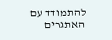להתמודד עם האתגרים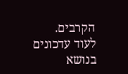הקרבים.
לעוד עדכונים בנושא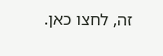זה, לחצו כאן.